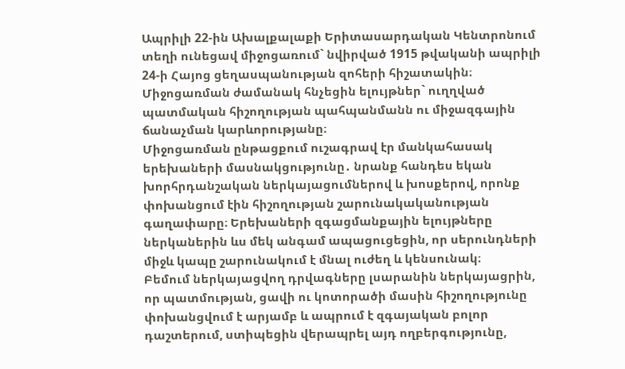Ապրիլի 22-ին Ախալքալաքի Երիտասարդական Կենտրոնում տեղի ունեցավ միջոցառում` նվիրված 1915 թվականի ապրիլի 24-ի Հայոց ցեղասպանության զոհերի հիշատակին։
Միջոցառման ժամանակ հնչեցին ելույթներ` ուղղված պատմական հիշողության պահպանմանն ու միջազգային ճանաչման կարևորությանը։
Միջոցառման ընթացքում ուշագրավ էր մանկահասակ երեխաների մասնակցությունը․ նրանք հանդես եկան խորհրդանշական ներկայացումներով և խոսքերով, որոնք փոխանցում էին հիշողության շարունակականության գաղափարը։ Երեխաների զգացմանքային ելույթները ներկաներին ևս մեկ անգամ ապացուցեցին, որ սերունդների միջև կապը շարունակում է մնալ ուժեղ և կենսունակ։
Բեմում ներկայացվող դրվագները լսարանին ներկայացրին, որ պատմության, ցավի ու կոտորածի մասին հիշողությունը փոխանցվում է արյամբ և ապրում է զգայական բոլոր դաշտերում, ստիպեցին վերապրել այդ ողբերգությունը,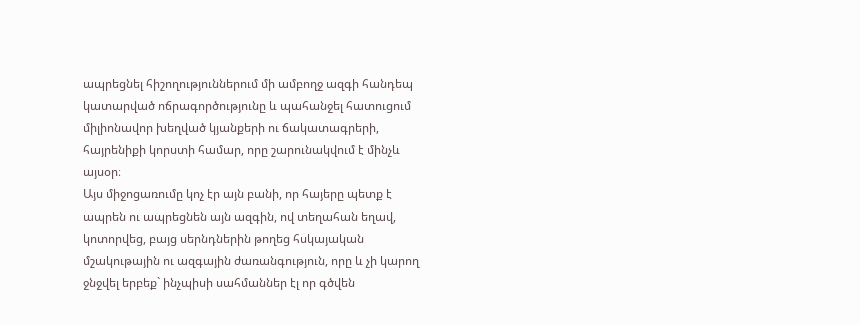ապրեցնել հիշողություններում մի ամբողջ ազգի հանդեպ կատարված ոճրագործությունը և պահանջել հատուցում միլիոնավոր խեղված կյանքերի ու ճակատագրերի, հայրենիքի կորստի համար, որը շարունակվում է մինչև այսօր։
Այս միջոցառումը կոչ էր այն բանի, որ հայերը պետք է ապրեն ու ապրեցնեն այն ազգին, ով տեղահան եղավ, կոտորվեց, բայց սերնդներին թողեց հսկայական մշակութային ու ազգային ժառանգություն, որը և չի կարող ջնջվել երբեք` ինչպիսի սահմաններ էլ որ գծվեն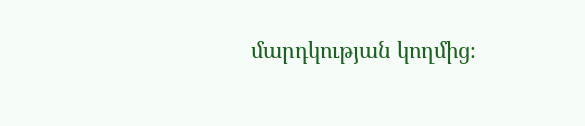մարդկության կողմից։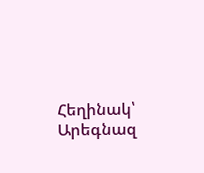Հեղինակ՝ Արեգնազ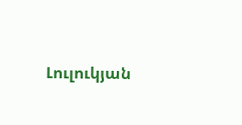Լուլուկյան